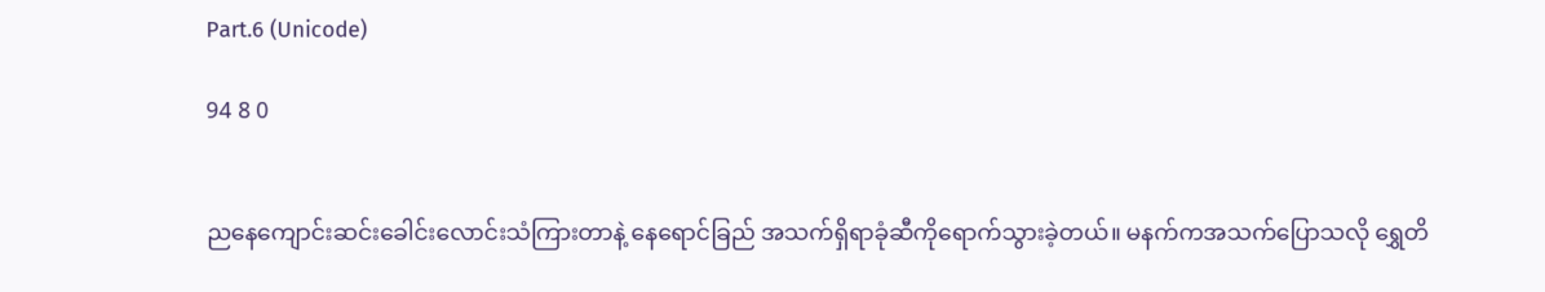Part.6 (Unicode)

94 8 0


ညနေကျောင်းဆင်းခေါင်းလောင်းသံကြားတာနဲ့ နေရောင်ခြည် အသက်ရှိရာခုံဆီကိုရောက်သွားခဲ့တယ်။ မနက်ကအသက်ပြောသလို ရွှေတိ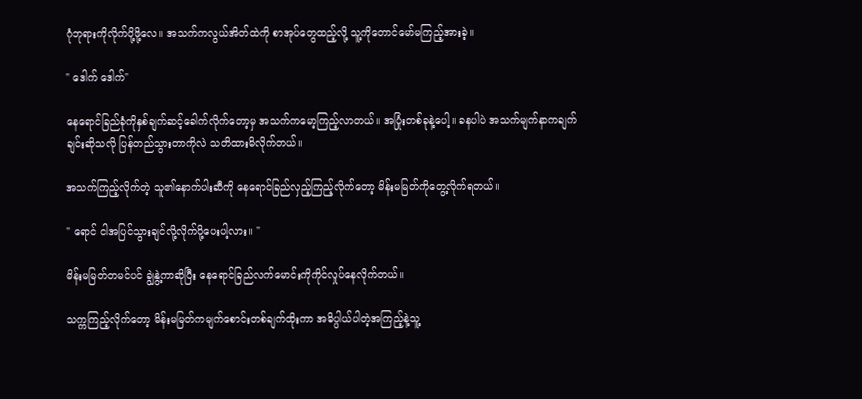ဂုံဘုရားကိုလိုက်ပို့ဖို့လေ။ အသက်ကလွယ်အိတ်ထဲကို စာအုပ်တွေထည့်လို့ သူ့ကိုတောင်မော်မကြည့်အားခဲ့။

" ဒေါက် ဒေါက်"

နေရောင်ခြည်ခုံကိုနှစ်ချက်ဆင့်ခေါက်လိုက်တော့မှ အသက်ကမော့ကြည့်လာတယ်။ အပြုံးတစ်ခုနဲ့ပေါ့။ ခနပါပဲ အသက်မျက်နာကချက်ချင်းဆိုသလို ပြန်တည်သွားတာကိုလဲ သတိထားမိလိုက်တယ်။

အသက်ကြည့်လိုက်တဲ့ သူ၏နောက်ပါးဆီကို နေရောင်ခြည်လှည့်ကြည့်လိုက်တော့ မိန်းမမြတ်ကိုတွေ့လိုက်ရတယ်။

" ရောင် ငါအပြင်သွားချင်လို့လိုက်ပို့ပေးပါ့လား။ "

မိန်းမမြတ်တမင်ပင် ချွဲနွဲ့ကာဆိုပြီး နေရောင်ခြည်လက်မောင်းကိုကိုင်လှုပ်နေလိုက်တယ်။

သက္ကကြည့်လိုက်တော့ မိန်းမမြတ်ကမျက်စောင်းတစ်ချက်ထိုးကာ အဓိပ္ပါယ်ပါတဲ့အကြည့်နဲ့သူ့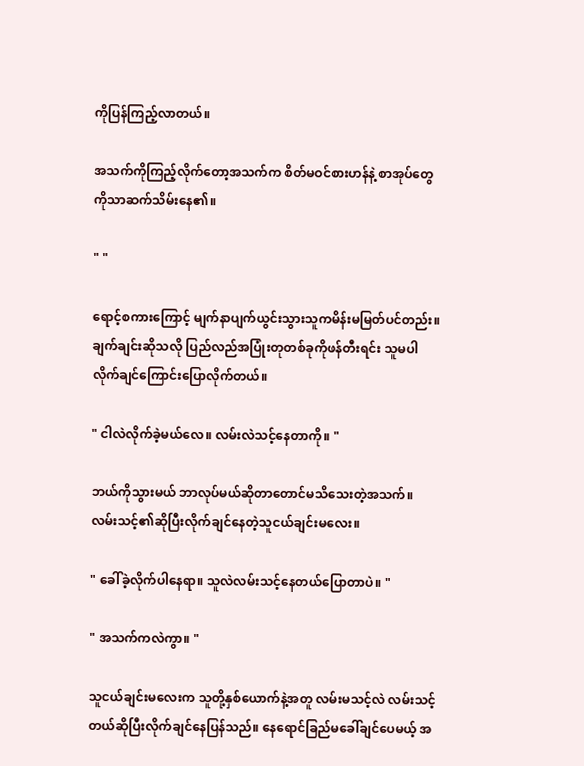ကိုပြန်ကြည့်လာတယ်။

အသက်ကိုကြည့်လိုက်တော့အသက်က စိတ်မဝင်စားဟန်နဲ့ စာအုပ်တွေကိုသာဆက်သိမ်းနေ၏။

" "

ရောင့်စကားကြောင့် မျက်နာပျက်ယွင်းသွားသူကမိန်းမမြတ်ပင်တည်း။ ချက်ချင်းဆိုသလို ပြည်လည်အပြုံးတုတစ်ခုကိုဖန်တီးရင်း သူမပါလိုက်ချင်ကြောင်းပြောလိုက်တယ်။

" ငါလဲလိုက်ခဲ့မယ်လေ။ လမ်းလဲသင့်နေတာကို။ "

ဘယ်ကိုသွားမယ် ဘာလုပ်မယ်ဆိုတာတောင်မသိသေးတဲ့အသက်။ လမ်းသင့်၏ဆိုပြီးလိုက်ချင်နေတဲ့သူငယ်ချင်းမလေး။

" ခေါ်ခဲ့လိုက်ပါနေရာ။ သူလဲလမ်းသင့်နေတယ်ပြောတာပဲ။ "

" အသက်ကလဲကွာ။ "

သူငယ်ချင်းမလေးက သူတို့နှစ်ယောက်နဲ့အတူ လမ်းမသင့်လဲ လမ်းသင့်တယ်ဆိုပြီးလိုက်ချင်နေပြန်သည်။ နေရောင်ခြည်မခေါ်ချင်ပေမယ့် အ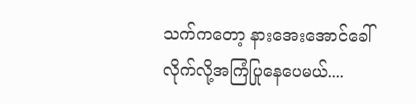သက်ကတော့ နားအေးအောင်ခေါ်လိုက်လို့အကြံပြုနေပေမယ်....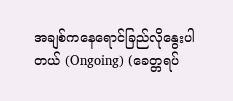အချစ်ကနေရောင်ခြည်လိုနွေးပါတယ် (Ongoing) (ခေတ္တရပ်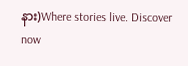နား)Where stories live. Discover now